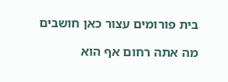בית פורומים עצור כאן חושבים

מה אתה רחום אף הוא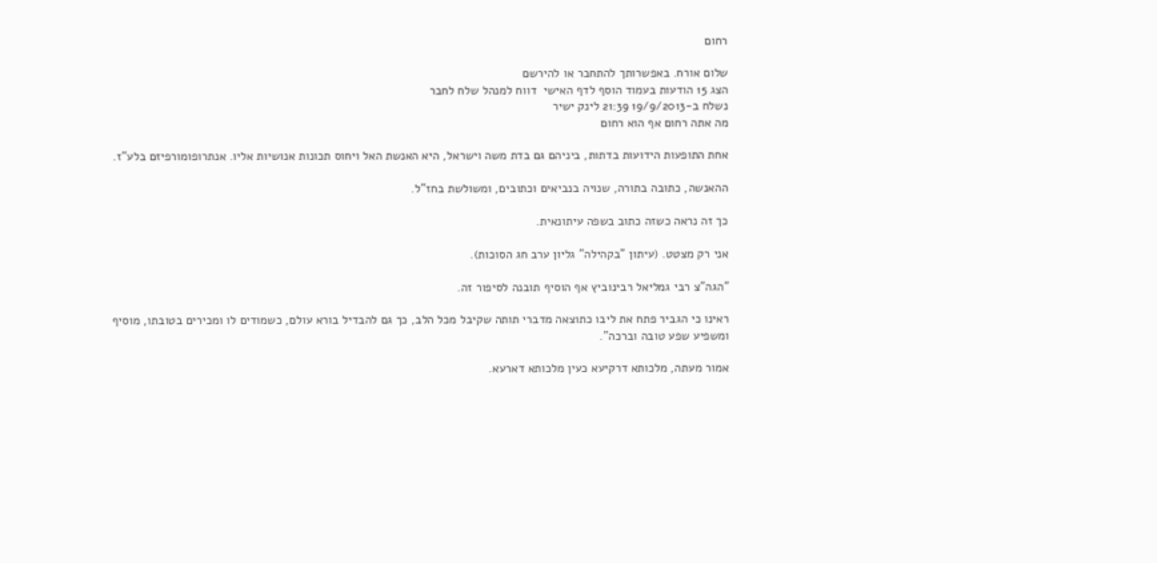רחום

שלום אורח. באפשרותך להתחבר או להירשם
הצג 15 הודעות בעמוד הוסף לדף האישי  דווח למנהל שלח לחבר
נשלח ב-19/9/2013 21:39 לינק ישיר
מה אתה רחום אף הוא רחום

אחת התופעות הידועות בדתות, ביניהם גם בדת משה וישראל, היא האנשת האל ויחוס תכונות אנושיות אליו. אנתרופומורפיזם בלע"ז.

ההאנשה, כתובה בתורה, שנויה בנביאים וכתובים, ומשולשת בחז"ל.

כך זה נראה כשזה כתוב בשפה עיתונאית.

אני רק מצטט. (עיתון "בקהילה" גליון ערב חג הסוכות).

"הגה"צ רבי גמליאל רבינוביץ אף הוסיף תובנה לסיפור זה.

ראינו כי הגביר פתח את ליבו כתוצאה מדברי תותה שקיבל מכל הלב, כך גם להבדיל בורא עולם, כשמודים לו ומכירים בטובתו, מוסיף ומשפיע שפע טובה וברכה".

אמור מעתה, מלכותא דרקיעא כעין מלכותא דארעא.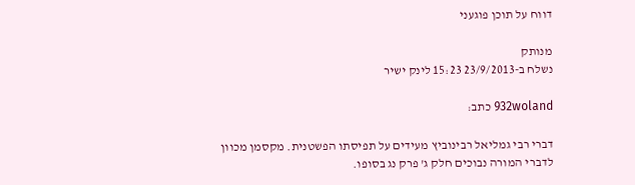דווח על תוכן פוגעני

מנותק
נשלח ב-23/9/2013 15:23 לינק ישיר

932woland כתב:

דברי רבי גמליאל רבינוביץ מעידים על תפיסתו הפשטנית. מקסמן מכוון לדברי המורה נבוכים חלק ג' פרק נג בסופו.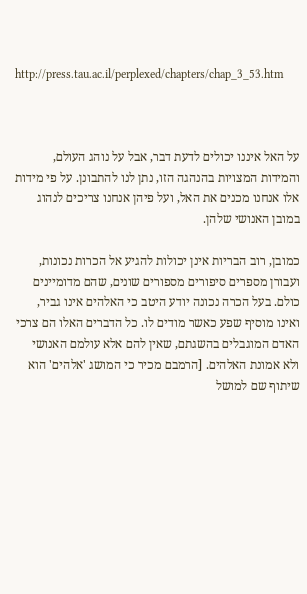http://press.tau.ac.il/perplexed/chapters/chap_3_53.htm



על האל איננו יכולים לדעת דבר, אבל על נוהג העולם, והמידות המצויות בהנהגה הזו, נתן לנו להתבונן. על פי מידות אלו אנחנו מכנים את האל, ועל פיהן אנחנו צריכים לנהוג במובן האנושי שלהן.

כמובן, רוב הבריות אינן יכולות להגיע אל הכרות נכונות, ועבורן מספרים סיפורים מספורים שונים, שהם מדומיינים כולם. בעל הכרה נכונה יודע היטב כי האלהים אינו גביר, ואינו מוסיף שפע כאשר מודים לו. כל הדברים האלו הם צרכי האדם המוגבלים בהשגתם, שאין להם אלא עולמם האנושי ולא אמונת האלהים. [הרמבם מכיר כי המושג 'אלהים' הוא שיתוף שם למושל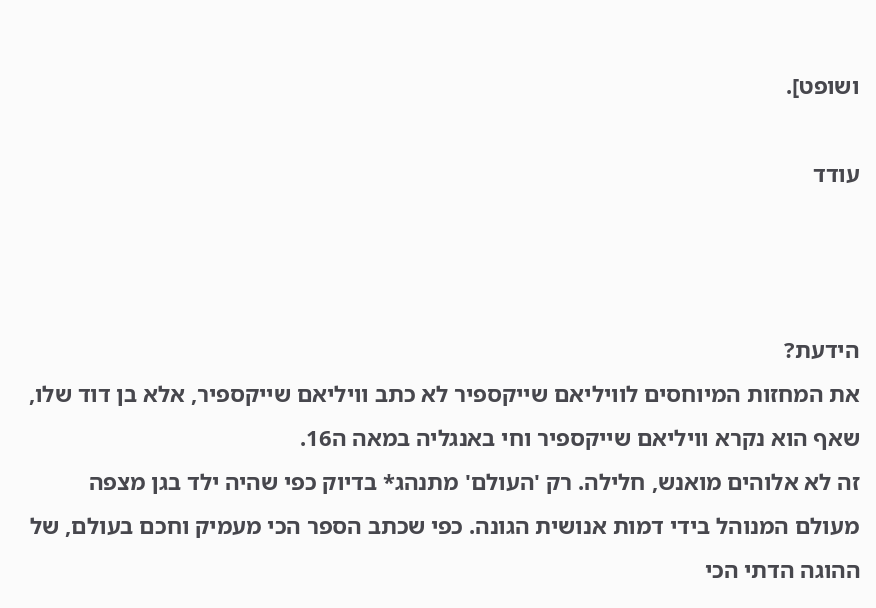ושופט].

עודד



הידעת?
את המחזות המיוחסים לוויליאם שייקספיר לא כתב וויליאם שייקספיר, אלא בן דוד שלו, שאף הוא נקרא וויליאם שייקספיר וחי באנגליה במאה ה16.
זה לא אלוהים מואנש, חלילה. רק 'העולם' מתנהג* בדיוק כפי שהיה ילד בגן מצפה מעולם המנוהל בידי דמות אנושית הגונה. כפי שכתב הספר הכי מעמיק וחכם בעולם, של ההוגה הדתי הכי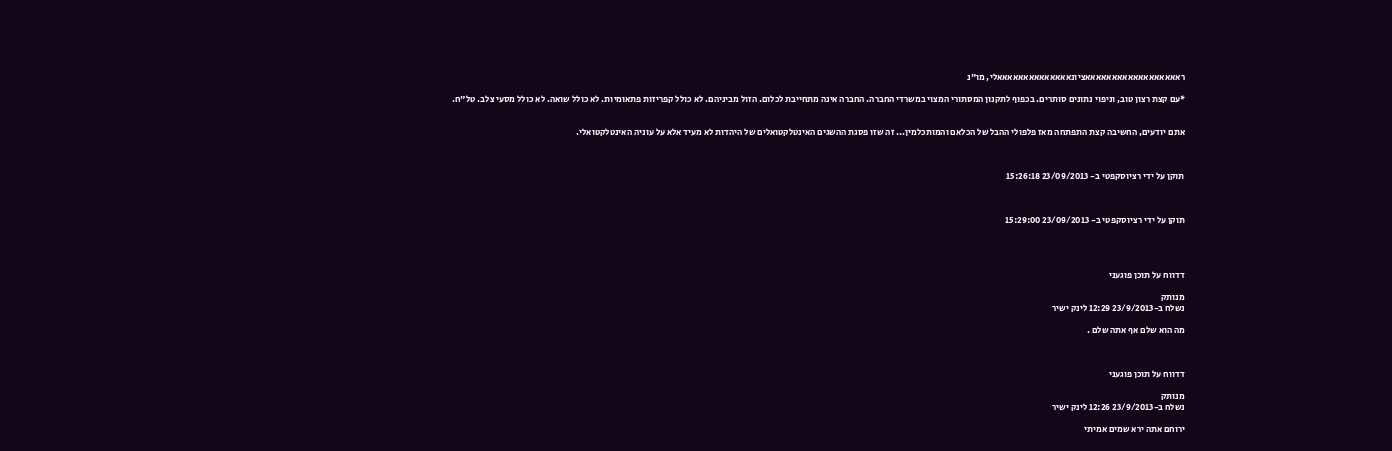ראאאאאאאאאאאאאאאאאאציונאאאאאאאאאאאאאאלי, מו"נ

*עם קצת רצון טוב, וניפוי נתונים סותרים. בכפוף לתקנון המסתורי המצוי במשרדי החברה. החברה אינה מתחייבת לכלום. הזול מביניהם. לא כולל קפריזות פתאומיות. לא כולל שואה. לא כולל מסעי צלב. טל"ח.


אתם יודעים, החשיבה קצת התפתחה מאז פלפולי ההבל של הכלאם והמותכלמין... זה שזו פסגת ההשגים האינטלקטואלים של היהדות לא מעיד אלא על עוניה האינטלקטואלי.



תוקן על ידי רציוסקפטי ב- 23/09/2013 15:26:18



תוקן על ידי רציוסקפטי ב- 23/09/2013 15:29:00




דדווח על תוכן פוגעני

מנותק
נשלח ב-23/9/2013 12:29 לינק ישיר

מה הוא שלם אף אתה שלם .



דדווח על תוכן פוגעני

מנותק
נשלח ב-23/9/2013 12:26 לינק ישיר

ירוחם אתה ירא שמים אמיתי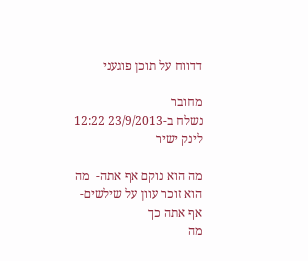דדווח על תוכן פוגעני

מחובר
נשלח ב-23/9/2013 12:22 לינק ישיר

מה הוא נוקם אף אתה-  מה הוא זוכר עוון על שילשים-אף אתה כך
מה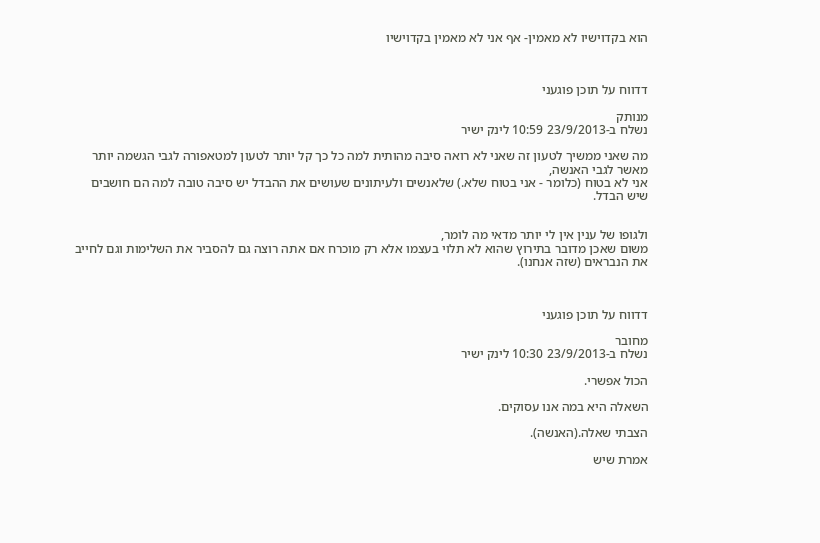הוא בקדוישיו לא מאמין- אף אני לא מאמין בקדוישיו



דדווח על תוכן פוגעני

מנותק
נשלח ב-23/9/2013 10:59 לינק ישיר

מה שאני ממשיך לטעון זה שאני לא רואה סיבה מהותית למה כל כך קל יותר לטעון למטאפורה לגבי הגשמה יותר מאשר לגבי האנשה,
אני לא בטוח (כלומר - אני בטוח שלא.) שלאנשים ולעיתונים שעושים את ההבדל יש סיבה טובה למה הם חושבים שיש הבדל.


ולגופו של ענין אין לי יותר מדאי מה לומר,
משום שאכן מדובר בתירוץ שהוא לא תלוי בעצמו אלא רק מוכרח אם אתה רוצה גם להסביר את השלימות וגם לחייב את הנבראים (שזה אנחנו).



דדווח על תוכן פוגעני

מחובר
נשלח ב-23/9/2013 10:30 לינק ישיר

הכול אפשרי.

השאלה היא במה אנו עסוקים.

הצבתי שאלה.(האנשה).

אמרת שיש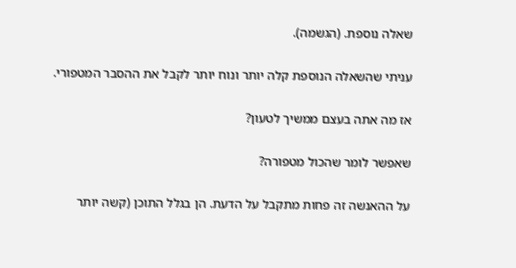שאלה נוספת. (הגשמה).

עניתי שהשאלה הנוספת קלה יותר ונוח יותר לקבל את ההסבר המטפורי.

אז מה אתה בעצם ממשיך לטעון?

שאפשר לומר שהכול מטפורה?

על ההאנשה זה פחות מתקבל על הדעת. הן בגלל התוכן (קשה יותר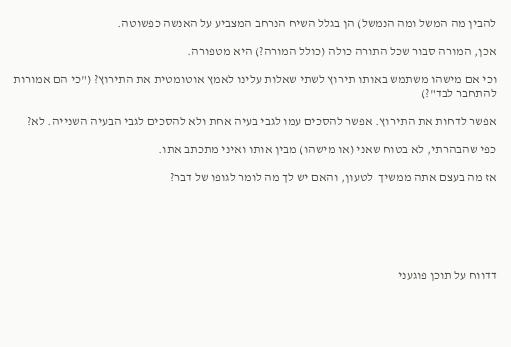להבין מה המשל ומה הנמשל) הן בגלל השיח הנרחב המצביע על האנשה כפשוטה.

אכן, המורה סבור שכל התורה כולה (כולל המורה?) היא מטפורה.

וכי אם מישהו משתמש באותו תירוץ לשתי שאלות עלינו לאמץ אוטומטית את התירוץ? ("כי הם אמורות להתחבר לבד"?)

אפשר לדחות את התירוץ. אפשר להסכים עמו לגבי בעיה אחת ולא להסכים לגבי הבעיה השנייה. לא?

כפי שהבהרתי, לא בטוח שאני (או מישהו) מבין אותו ואיני מתכתב אתו.

אז מה בעצם אתה ממשיך  לטעון, והאם יש לך מה לומר לגופו של דבר?






דדווח על תוכן פוגעני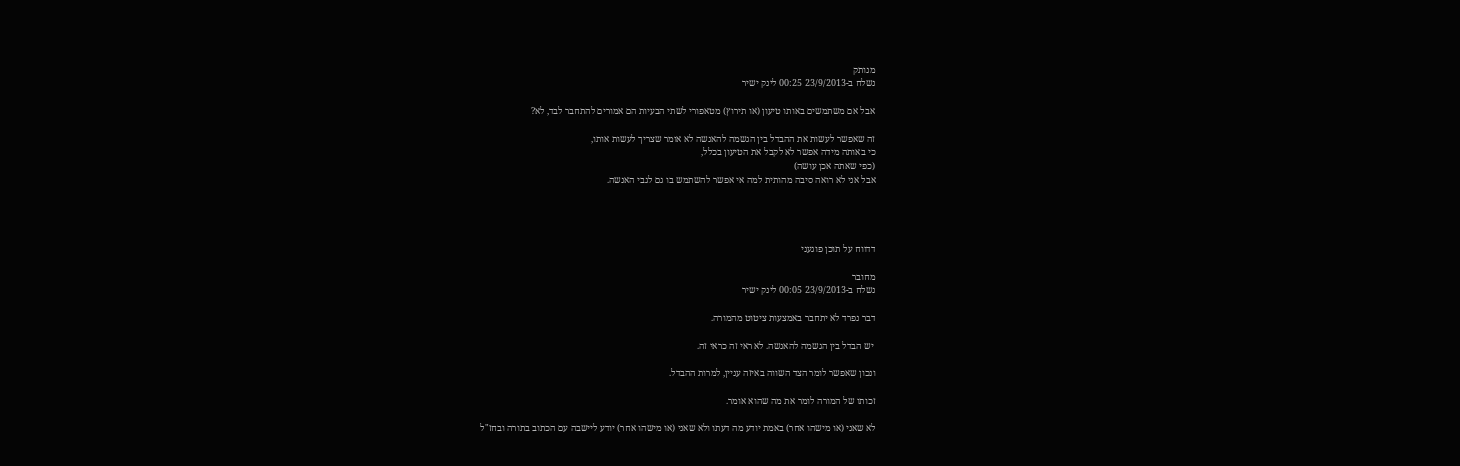מנותק
נשלח ב-23/9/2013 00:25 לינק ישיר

אבל אם משתמשים באותו טיעון (או תירוץ) מטאפורי לשתי הבעיות הם אמורים להתחבר לבד, לא?

זה שאפשר לעשות את ההבדל בין הגשמה להאנשה לא אומר שצריך לעשות אותו,
כי באותה מידה אפשר לא לקבל את הטיעון בכלל,
(כפי שאתה אכן עושה)
אבל אני לא רואה סיבה מהותית למה אי אפשר להשתמש בו גם לגבי האנשה.




דדווח על תוכן פוגעני

מחובר
נשלח ב-23/9/2013 00:05 לינק ישיר

דבר נפרד לא יתחבר באמצעות ציטוט מהמורה.

 יש הבדל בין הגשמה להאנשה. לא ראי זה כראי זה.

ונכון שאפשר לומר הצד השווה באיזה עניין, למרות ההבדל.

זכותו של המורה לומר את מה שהוא אומר.

לא שאני (או מישהו אחר) באמת יודע מה דעתו ולא שאני (או מישהו אחר) יודע ליישבה עם הכתוב בתורה ובחז"ל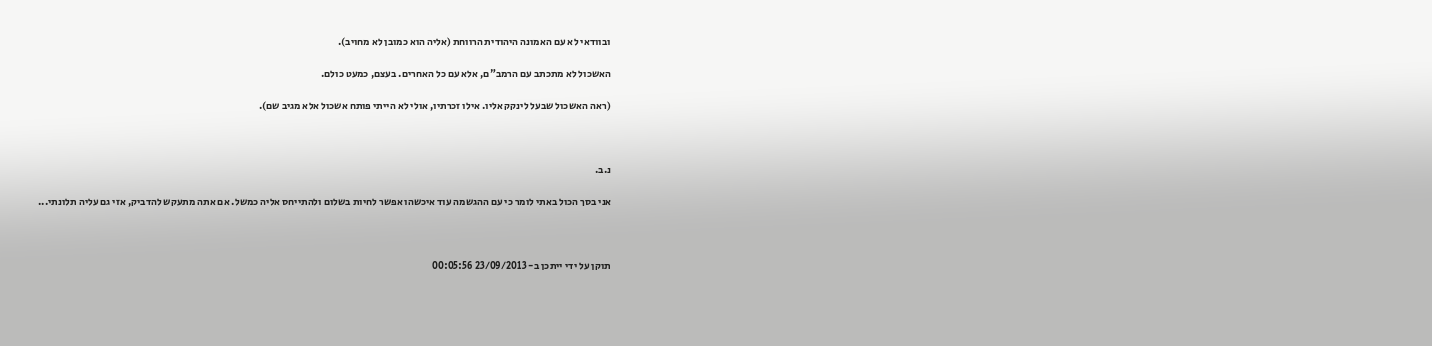ובוודאי לא עם האמונה היהודית הרווחת (אליה הוא כמובן לא מחויב).

האשכול לא מתכתב עם הרמב"ם, אלא עם כל האחרים. בעצם, כמעט כולם.

(ראה האשכול שבעל לינקק אליו. אילו זכרתיו, אולי לא הייתי פותח אשכול אלא מגיב שם).



נ.ב.

אני בסך הכול באתי לומר כי עם ההגשמה עוד איכשהו אפשר לחיות בשלום ולהתייחס אליה כמשל. אם אתה מתעקש להדביק, אזי גם עליה תלונתי...



תוקן על ידי ייתכן ב- 23/09/2013 00:05:56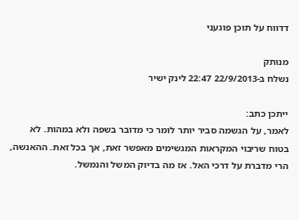דדווח על תוכן פוגעני

מנותק
נשלח ב-22/9/2013 22:47 לינק ישיר

ייתכן כתב:
לאמר, על הגשמה סביר יותר לומר כי מדובר בשפה ולא במהות. לא בטוח שריבוי המקראות המגשימים מאפשר זאת, אך בכל זאת. ההאנשה, הרי מדברת על דרכי האל. אז מה בדיוק המשל והנמשל.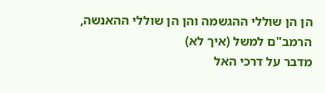הן הן שוללי ההגשמה והן הן שוללי ההאנשה,
הרמב"ם למשל (איך לא)
מדבר על דרכי האל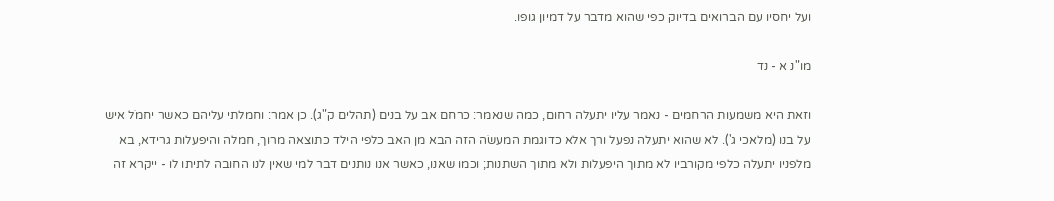ועל יחסיו עם הברואים בדיוק כפי שהוא מדבר על דמיון גופו.

מו"נ א - נד

וזאת היא משמעות הרחמים - נאמר עליו יתעלה רחום, כמה שנאמר: כרחם אב על בנים (תהלים ק"ג). כן אמר: וחמלתי עליהם כאשר יחמֹל איש על בנו (מלאכי ג'). לא שהוא יתעלה נפעל ורך אלא כדוגמת המעשׂה הזה הבא מן האב כלפי הילד כתוצאה מרוך, חמלה והיפעלות גרידא, בא מלפניו יתעלה כלפי מקורביו לא מתוך היפעלות ולא מתוך השתנות; וכמו שאנו, כאשר אנו נותנים דבר למי שאין לנו החובה לתיתו לו - ייקרא זה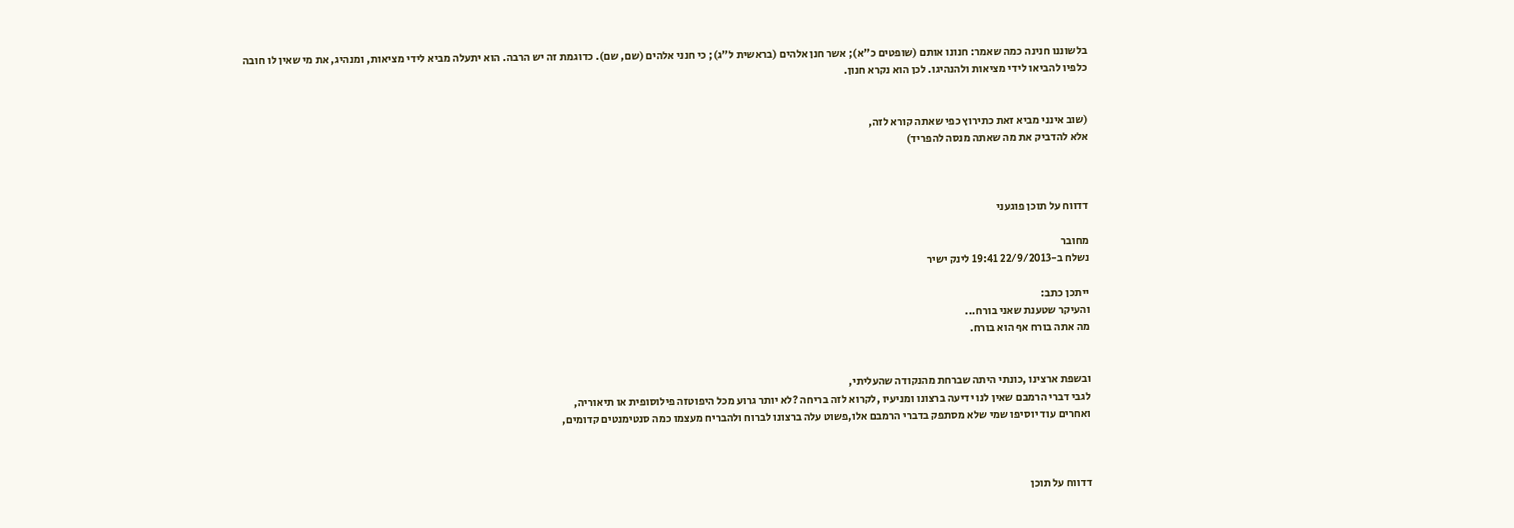בלשוננו חנינה כמה שאמר: חנונו אותם (שופטים כ"א); אשר חנן אלהים (בראשית ל"ג); כי חנני אלהים (שם, שם). כדוגמת זה יש הרבה. הוא יתעלה מביא לידי מציאות, ומנהיג, את מי שאין לו חובה כלפיו להביאו לידי מציאות ולהנהיגו. לכן הוא נקרא חנון.


(שוב אינני מביא זאת כתירוץ כפי שאתה קורא לזה,
אלא להדביק את מה שאתה מנסה להפריד)



דדווח על תוכן פוגעני

מחובר
נשלח ב-22/9/2013 19:41 לינק ישיר

ייתכן כתב:
והעיקר שטענת שאני בורח...
מה אתה בורח אף הוא בורח.


ובשפת ארצינו ,כונתי היתה שברחת מהנקודה שהעליתי,
לגבי דברי הרמבם שאין לנו ידיעה ברצונו ומניעיו ,לקרוא לזה בריחה ?לא יותר גרוע מכל היפוטזה פילוסופית או תיאוריה,
ואחרים עוד יוסיפו שמי שלא מסתפק בדברי הרמבם אלו,פשוט עלה ברצונו לברוח ולהבריח מעצמו כמה סנטימנטים קדומים,



דדווח על תוכן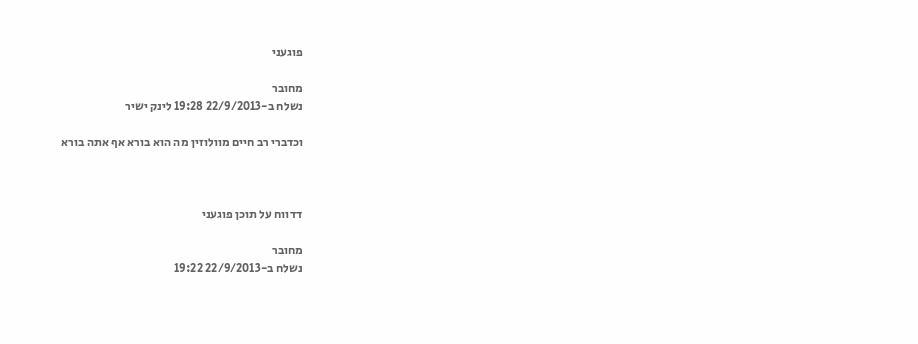פוגעני

מחובר
נשלח ב-22/9/2013 19:28 לינק ישיר

וכדברי רב חיים מוולוזין מה הוא בורא אף אתה בורא



דדווח על תוכן פוגעני

מחובר
נשלח ב-22/9/2013 19:22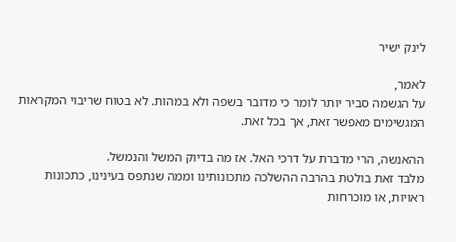לינק ישיר

לאמר,
על הגשמה סביר יותר לומר כי מדובר בשפה ולא במהות. לא בטוח שריבוי המקראות המגשימים מאפשר זאת, אך בכל זאת.

ההאנשה, הרי מדברת על דרכי האל. אז מה בדיוק המשל והנמשל.
מלבד זאת בולטת בהרבה ההשלכה מתכונותינו וממה שנתפס בעינינו, כתכונות ראויות, או מוכרחות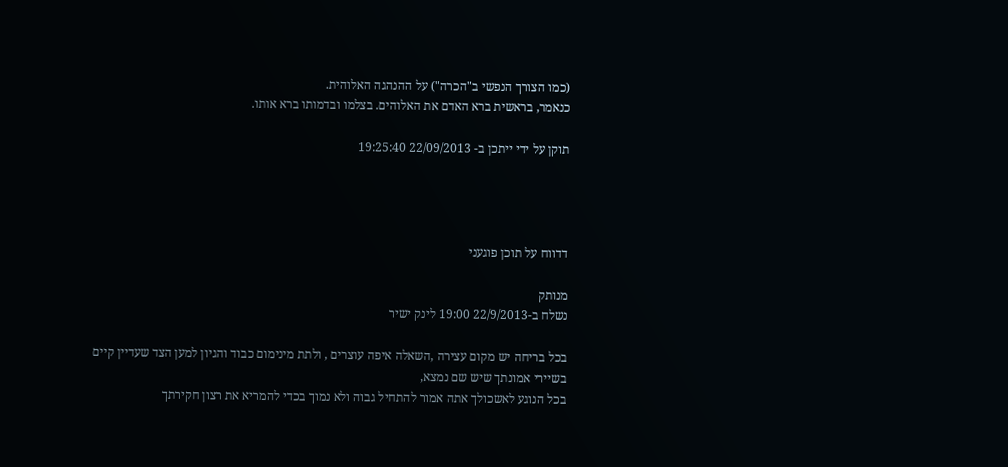(כמו הצורך הנפשי ב"הכרה") על ההנהגה האלוהית.
כנאמר, בראשית ברא האדם את האלוהים. בצלמו ובדמותו ברא אותו.

תוקן על ידי ייתכן ב- 22/09/2013 19:25:40




דדווח על תוכן פוגעני

מנותק
נשלח ב-22/9/2013 19:00 לינק ישיר

בכל בריחה יש מקום עצירה ,השאלה איפה עוצרים , ולתת מינימום כבוד והגיון למען הצד שעדיין קיים  בשיירי אמונתך שיש שם נמצא,
בכל הנוגע לאשכולך אתה אמור להתחיל גבוה ולא נמוך בכדי להמריא את רצון חקירתך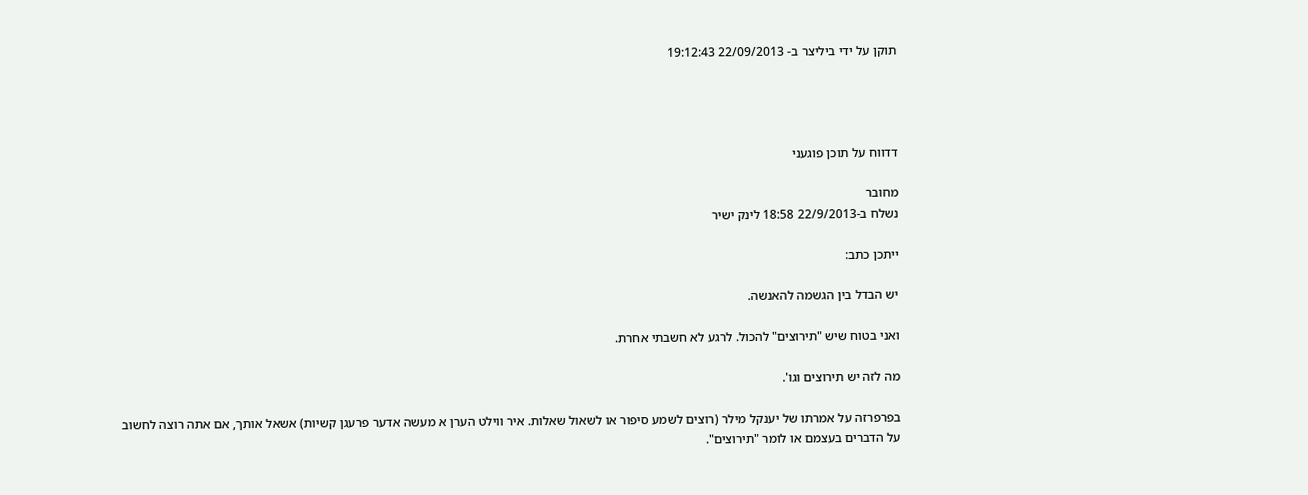תוקן על ידי ביליצר ב- 22/09/2013 19:12:43




דדווח על תוכן פוגעני

מחובר
נשלח ב-22/9/2013 18:58 לינק ישיר

ייתכן כתב:

יש הבדל בין הגשמה להאנשה.

ואני בטוח שיש "תירוצים" להכול. לרגע לא חשבתי אחרת.

מה לזה יש תירוצים וגו'.

בפרפרזה על אמרתו של יענקל מילר (רוצים לשמע סיפור או לשאול שאלות. איר ווילט הערן א מעשה אדער פרעגן קשיות) אשאל אותך, אם אתה רוצה לחשוב על הדברים בעצמם או לומר "תירוצים".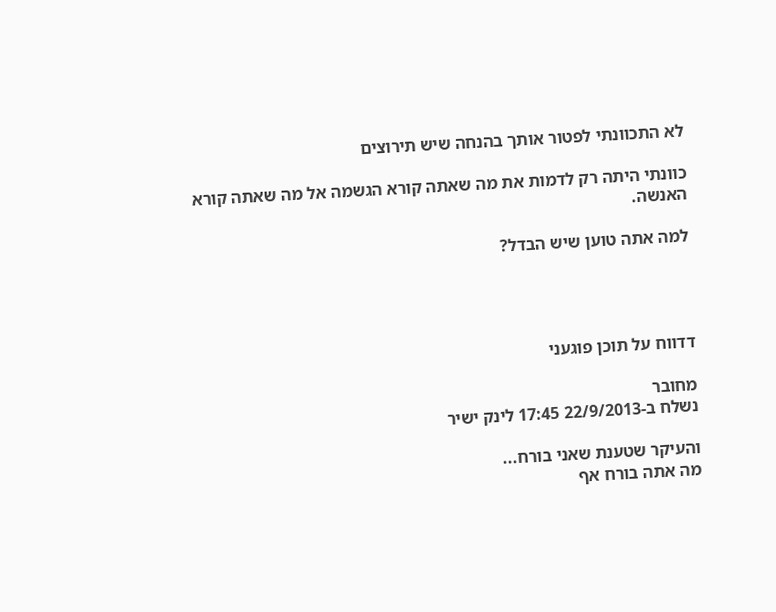לא התכוונתי לפטור אותך בהנחה שיש תירוצים

כוונתי היתה רק לדמות את מה שאתה קורא הגשמה אל מה שאתה קורא האנשה.

למה אתה טוען שיש הבדל?




דדווח על תוכן פוגעני

מחובר
נשלח ב-22/9/2013 17:45 לינק ישיר

והעיקר שטענת שאני בורח...
מה אתה בורח אף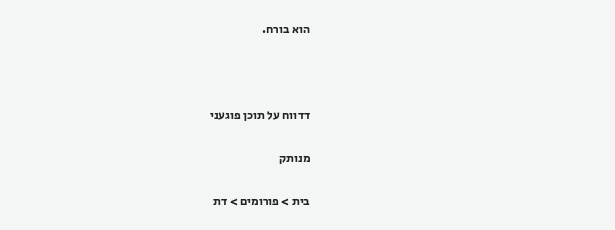הוא בורח.



דדווח על תוכן פוגעני

מנותק

בית > פורומים > דת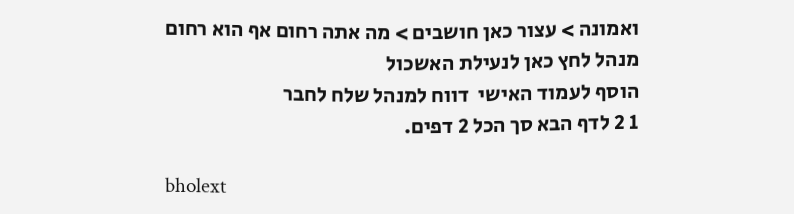ואמונה > עצור כאן חושבים > מה אתה רחום אף הוא רחום
מנהל לחץ כאן לנעילת האשכול
הוסף לעמוד האישי  דווח למנהל שלח לחבר
1 2 לדף הבא סך הכל 2 דפים.

bholext